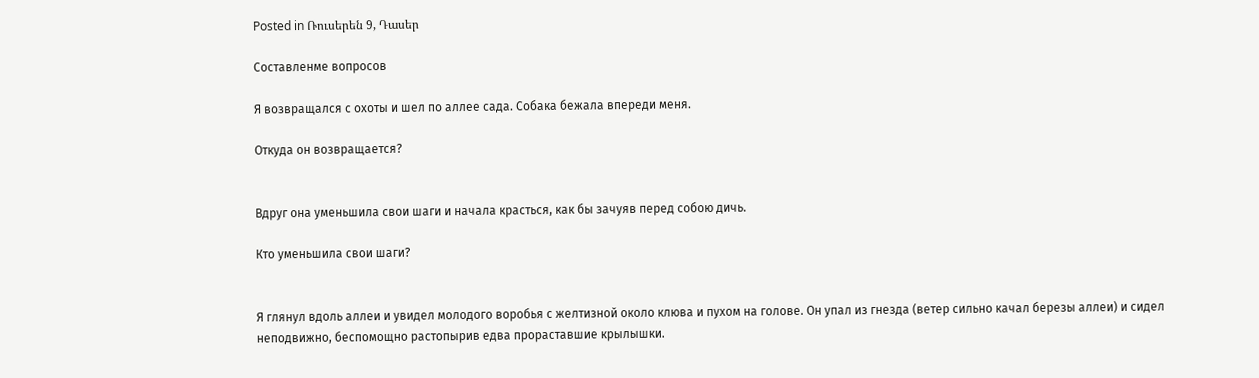Posted in Ռուսերեն 9, Դասեր

Составленме вопросов

Я возвращался с охоты и шел по аллее сада. Собака бежала впереди меня.

Откуда он возвращается?


Вдруг она уменьшила свои шаги и начала красться, как бы зачуяв перед собою дичь.

Кто уменьшила свои шаги?


Я глянул вдоль аллеи и увидел молодого воробья с желтизной около клюва и пухом на голове. Он упал из гнезда (ветер сильно качал березы аллеи) и сидел неподвижно, беспомощно растопырив едва прораставшие крылышки.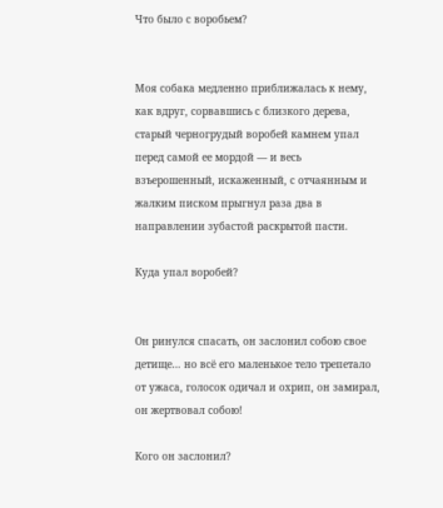Что было с воробьем?


Моя собака медленно приближалась к нему, как вдруг, сорвавшись с близкого дерева, старый черногрудый воробей камнем упал перед самой ее мордой — и весь взъерошенный, искаженный, с отчаянным и жалким писком прыгнул раза два в направлении зубастой раскрытой пасти.

Куда упал воробей?


Он ринулся спасать, он заслонил собою свое детище… но всё его маленькое тело трепетало от ужаса, голосок одичал и охрип, он замирал, он жертвовал собою!

Кого он заслонил?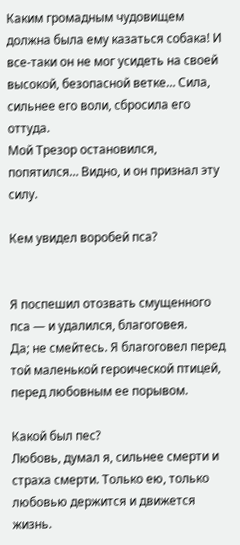Каким громадным чудовищем должна была ему казаться собака! И все-таки он не мог усидеть на своей высокой, безопасной ветке… Сила, сильнее его воли, сбросила его оттуда.
Мой Трезор остановился, попятился… Видно, и он признал эту силу.

Кем увидел воробей пса?


Я поспешил отозвать смущенного пса — и удалился, благоговея.
Да; не смейтесь. Я благоговел перед той маленькой героической птицей, перед любовным ее порывом.

Какой был пес?
Любовь, думал я, сильнее смерти и страха смерти. Только ею, только любовью держится и движется жизнь.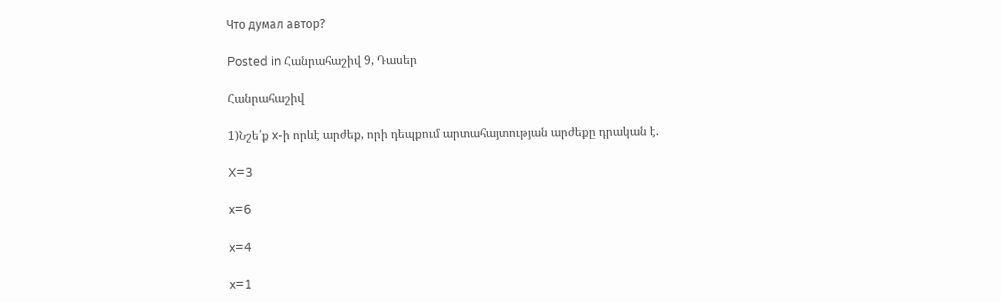Что думал автор?

Posted in Հանրահաշիվ 9, Դասեր

Հանրահաշիվ

1)Նշե՛ք x-ի որևէ արժեք, որի դեպքում արտահայտության արժեքը դրական է.

X=3

x=6

x=4

x=1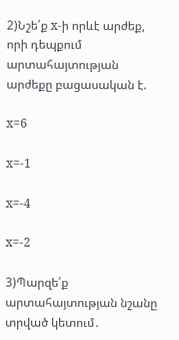2)Նշե՛ք x-ի որևէ արժեք, որի դեպքում արտահայտության արժեքը բացասական է.

x=6

x=-1

x=-4

x=-2

3)Պարզե՛ք արտահայտության նշանը տրված կետում․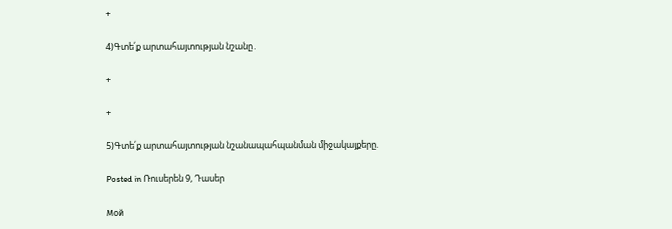+

4)Գտե՛ք արտահայտության նշանը․

+

+

5)Գտե՛ք արտահայտության նշանապահպանման միջակայքերը.

Posted in Ռուսերեն 9, Դասեր

Мой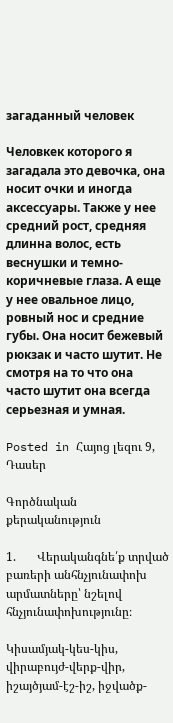загаданный человек

Человкек которого я загадала это девочка, она носит очки и иногда аксессуары. Также у нее средний рост, средняя длинна волос, есть веснушки и темно-коричневые глаза. А еще у нее овальное лицо, ровный нос и средние губы. Она носит бежевый рюкзак и часто шутит. Не смотря на то что она часто шутит она всегда серьезная и умная.

Posted in Հայոց լեզու 9, Դասեր

Գործնական քերականություն

1.       Վերականգնե՛ք տրված բառերի անհնչյունափոխ արմատները՝ նշելով հնչյունափոխությունը։

Կիսամյակ-կես-կիս, վիրաբույժ-վերք-վիր, իշայծյամ-էշ-իշ, իջվածք-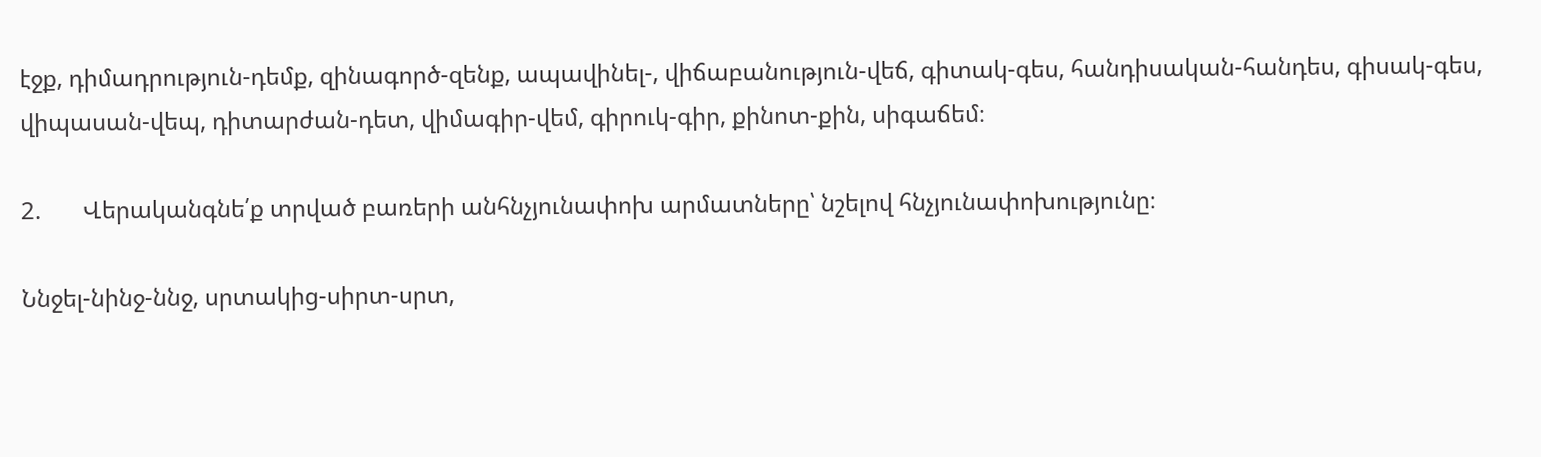էջք, դիմադրություն-դեմք, զինագործ-զենք, ապավինել-, վիճաբանություն-վեճ, գիտակ-գես, հանդիսական-հանդես, գիսակ-գես, վիպասան-վեպ, դիտարժան-դետ, վիմագիր-վեմ, գիրուկ-գիր, քինոտ-քին, սիգաճեմ։

2.       Վերականգնե՛ք տրված բառերի անհնչյունափոխ արմատները՝ նշելով հնչյունափոխությունը։

Ննջել-նինջ-ննջ, սրտակից-սիրտ-սրտ,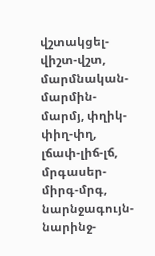վշտակցել-վիշտ-վշտ, մարմնական-մարմին-մարմյ, փղիկ-փիղ-փղ, լճափ-լիճ-լճ, մրգասեր-միրգ-մրգ, նարնջագույն-նարինջ-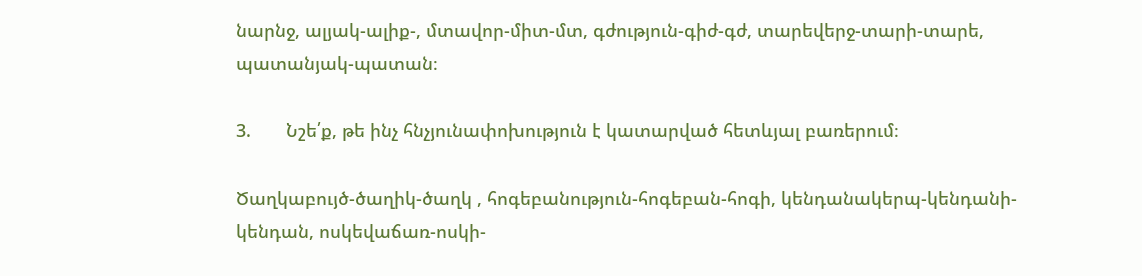նարնջ, ալյակ-ալիք-, մտավոր-միտ-մտ, գժություն-գիժ-գժ, տարեվերջ-տարի-տարե, պատանյակ-պատան։

3.       Նշե՛ք, թե ինչ հնչյունափոխություն է կատարված հետևյալ բառերում։

Ծաղկաբույծ-ծաղիկ-ծաղկ , հոգեբանություն-հոգեբան-հոգի, կենդանակերպ-կենդանի-կենդան, ոսկեվաճառ-ոսկի-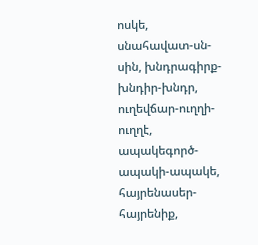ոսկե, սնահավատ-սն-սին, խնդրագիրք-խնդիր-խնդր, ուղեվճար-ուղղի-ուղղէ, ապակեգործ-ապակի-ապակե, հայրենասեր-հայրենիք,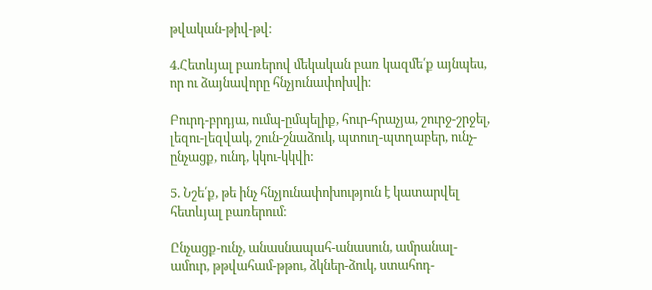թվական-թիվ-թվ։

4.Հետևյալ բառերով մեկական բառ կազմե՛ք այնպես, որ ու ձայնավորը հնչյունափոխվի։

Բուրդ-բրդյա, ումպ-ըմպելիք, հուր-հրաչյա, շուրջ-շրջել, լեզու-լեզվակ, շուն-շնաձուկ, պտուղ-պտղաբեր, ունչ-ընչացք, ունդ, կկու-կկվի:

5. Նշե՛ք, թե ինչ հնչյունափոխություն է կատարվել հետևյալ բառերում։

Ընչացք-ունչ, անասնապահ-անասուն, ամրանալ-ամուր, թթվահամ-թթու, ձկներ-ձուկ, ստահոդ-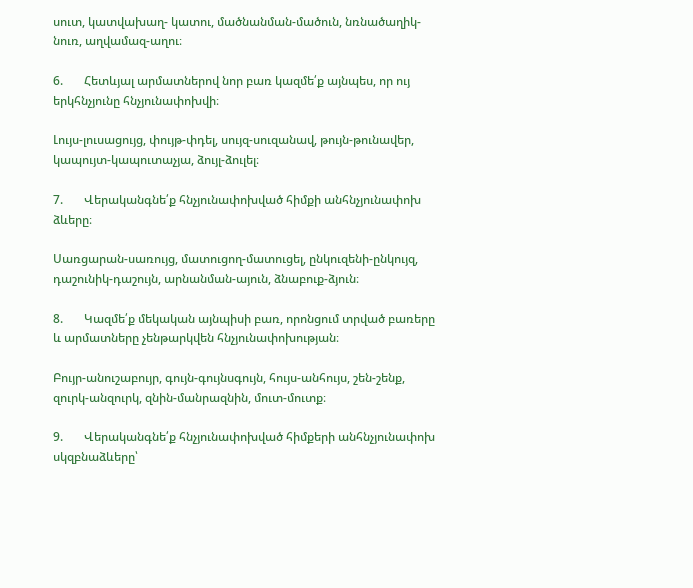սուտ, կատվախաղ- կատու, մածնանման-մածուն, նռնածաղիկ-նուռ, աղվամազ-աղու։

6.       Հետևյալ արմատներով նոր բառ կազմե՛ք այնպես, որ ույ երկհնչյունը հնչյունափոխվի։

Լույս-լուսացույց, փույթ-փդել, սույզ-սուզանավ, թույն-թունավեր, կապույտ-կապուտաչյա, ձույլ-ձուլել։

7.       Վերականգնե՛ք հնչյունափոխված հիմքի անհնչյունափոխ ձևերը։

Սառցարան-սառույց, մատուցող-մատուցել, ընկուզենի-ընկույզ, դաշունիկ-դաշույն, արնանման-այուն, ձնաբուք-ձյուն։

8.       Կազմե՛ք մեկական այնպիսի բառ, որոնցում տրված բառերը և արմատները չենթարկվեն հնչյունափոխության։

Բույր-անուշաբույր, գույն-գույնսգույն, հույս-անհույս, շեն-շենք, զուրկ-անզուրկ, զնին-մանրազնին, մուտ-մուտք։

9.       Վերականգնե՛ք հնչյունափոխված հիմքերի անհնչյունափոխ սկզբնաձևերը՝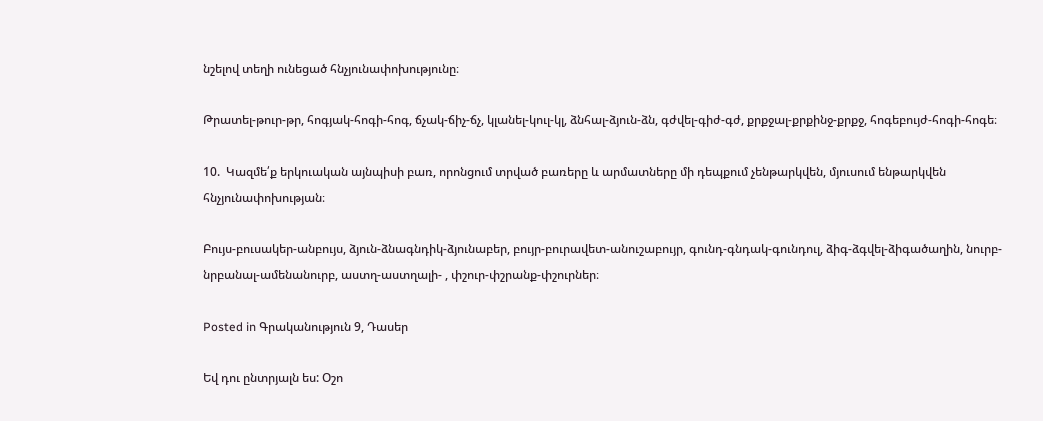նշելով տեղի ունեցած հնչյունափոխությունը։

Թրատել-թուր-թր, հոգյակ-հոգի-հոգ, ճչակ-ճիչ-ճչ, կլանել-կուլ-կլ, ձնհալ-ձյուն-ձն, գժվել-գիժ-գժ, քրքջալ-քրքինջ-քրքջ, հոգեբույժ-հոգի-հոգե։

10.  Կազմե՛ք երկուական այնպիսի բառ, որոնցում տրված բառերը և արմատները մի դեպքում չենթարկվեն, մյուսում ենթարկվեն հնչյունափոխության։

Բույս-բուսակեր-անբույս, ձյուն-ձնագնդիկ-ձյունաբեր, բույր-բուրավետ-անուշաբույր, գունդ-գնդակ-գունդուլ, ձիգ-ձգվել-ձիգածաղին, նուրբ-նրբանալ-ամենանուրբ, աստղ-աստղալի- , փշուր-փշրանք-փշուրներ։

Posted in Գրականություն 9, Դասեր

Եվ դու ընտրյալն ես: Օշո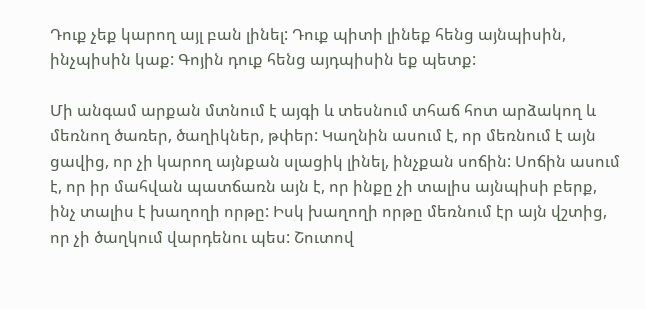Դուք չեք կարող այլ բան լինել: Դուք պիտի լինեք հենց այնպիսին, ինչպիսին կաք: Գոյին դուք հենց այդպիսին եք պետք:

Մի անգամ արքան մտնում է այգի և տեսնում տհաճ հոտ արձակող և մեռնող ծառեր, ծաղիկներ, թփեր: Կաղնին ասում է, որ մեռնում է այն ցավից, որ չի կարող այնքան սլացիկ լինել, ինչքան սոճին: Սոճին ասում է, որ իր մահվան պատճառն այն է, որ ինքը չի տալիս այնպիսի բերք, ինչ տալիս է խաղողի որթը: Իսկ խաղողի որթը մեռնում էր այն վշտից, որ չի ծաղկում վարդենու պես: Շուտով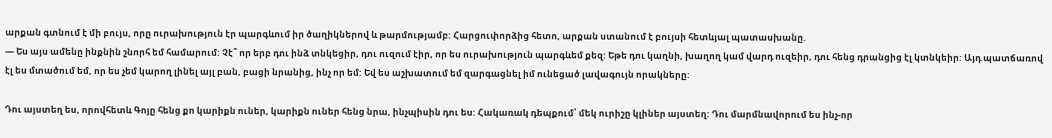արքան գտնում է մի բույս, որը ուրախություն էր պարգևում իր ծաղիկներով և թարմությամբ: Հարցուփորձից հետո, արքան ստանում է բույսի հետևյալ պատասխանը.
— Ես այս ամենը ինքնին շնորհ եմ համարում: Չէ՞ որ երբ դու ինձ տնկեցիր, դու ուզում էիր, որ ես ուրախություն պարգևեմ քեզ: Եթե դու կաղնի, խաղող կամ վարդ ուզեիր, դու հենց դրանցից էլ կտնկեիր: Այդ պատճառով էլ ես մտածում եմ, որ ես չեմ կարող լինել այլ բան, բացի նրանից, ինչ որ եմ: Եվ ես աշխատում եմ զարգացնել իմ ունեցած լավագույն որակները:

Դու այստեղ ես, որովհետև Գոյը հենց քո կարիքն ուներ, կարիքն ուներ հենց նրա, ինչպիսին դու ես: Հակառակ դեպքում՝ մեկ ուրիշը կլիներ այստեղ: Դու մարմնավորում ես ինչ-որ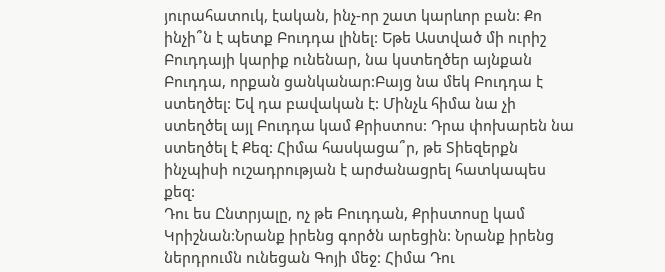յուրահատուկ, էական, ինչ-որ շատ կարևոր բան: Քո ինչի՞ն է պետք Բուդդա լինել: Եթե Աստված մի ուրիշ Բուդդայի կարիք ունենար, նա կստեղծեր այնքան Բուդդա, որքան ցանկանար:Բայց նա մեկ Բուդդա է ստեղծել: Եվ դա բավական է: Մինչև հիմա նա չի ստեղծել այլ Բուդդա կամ Քրիստոս: Դրա փոխարեն նա ստեղծել է Քեզ: Հիմա հասկացա՞ր, թե Տիեզերքն ինչպիսի ուշադրության է արժանացրել հատկապես քեզ:
Դու ես Ընտրյալը, ոչ թե Բուդդան, Քրիստոսը կամ Կրիշնան:Նրանք իրենց գործն արեցին: Նրանք իրենց ներդրումն ունեցան Գոյի մեջ: Հիմա Դու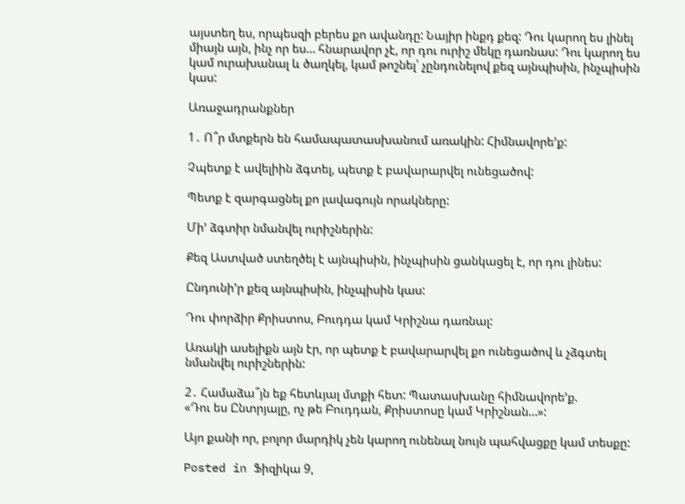այստեղ ես, որպեսզի բերես քո ավանդը: Նայիր ինքդ քեզ: Դու կարող ես լինել միայն այն, ինչ որ ես… հնարավոր չէ, որ դու ուրիշ մեկը դառնաս: Դու կարող ես կամ ուրախանալ և ծաղկել, կամ թոշնել՝ չընդունելով քեզ այնպիսին, ինչպիսին կաս:

Առաջադրանքներ

1․ Ո՞ր մտքերն են համապատասխանում առակին: Հիմնավորե’ք:

Չպետք է ավելիին ձգտել, պետք է բավարարվել ունեցածով:

Պետք է զարգացնել քո լավագույն որակները:

Մի’ ձգտիր նմանվել ուրիշներին:

Քեզ Աստված ստեղծել է այնպիսին, ինչպիսին ցանկացել է, որ դու լինես:

Ընդունի’ր քեզ այնպիսին, ինչպիսին կաս:

Դու փորձիր Քրիստոս, Բուդդա կամ Կրիշնա դառնալ:

Առակի ասելիքն այն էր, որ պետք է բավարարվել քո ունեցածով և չձգտել նմանվել ուրիշներին:

2․ Համաձա՞յն եք հետևյալ մտքի հետ: Պատասխանը հիմնավորե’ք.
«Դու ես Ընտրյալը, ոչ թե Բուդդան, Քրիստոսը կամ Կրիշնան…»:

Այո քանի որ, բոլոր մարդիկ չեն կարող ունենալ նույն պահվացքը կամ տեսքը:

Posted in Ֆիզիկա 9,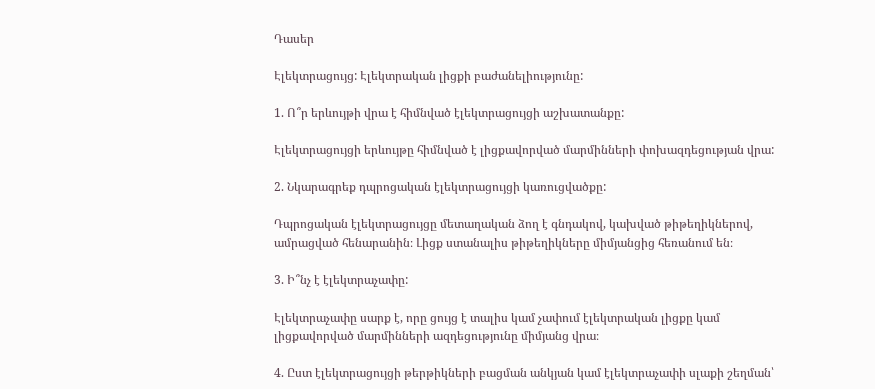Դասեր

Էլեկտրացույց: Էլեկտրական լիցքի բաժանելիությունը:

1. Ո՞ր երևույթի վրա է հիմնված էլեկտրացույցի աշխատանքը:

Էլեկտրացույցի երևույթը հիմնված է լիցքավորված մարմինների փոխազդեցության վրա:

2. Նկարագրեք դպրոցական էլեկտրացույցի կառուցվածքը:

Դպրոցական էլեկտրացույցը մետաղական ձող է գնդակով, կախված թիթեղիկներով, ամրացված հենարանին։ Լիցք ստանալիս թիթեղիկները միմյանցից հեռանում են։

3. Ի՞նչ է էլեկտրաչափը:

Էլեկտրաչափը սարք է, որը ցույց է տալիս կամ չափում էլեկտրական լիցքը կամ լիցքավորված մարմինների ազդեցությունը միմյանց վրա։

4. Ըստ էլեկտրացույցի թերթիկների բացման անկյան կամ էլեկտրաչափի սլաքի շեղման՝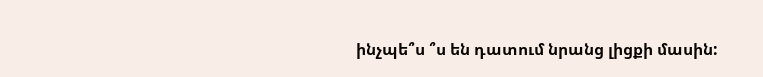ինչպե՞ս ՞ս են դատում նրանց լիցքի մասին: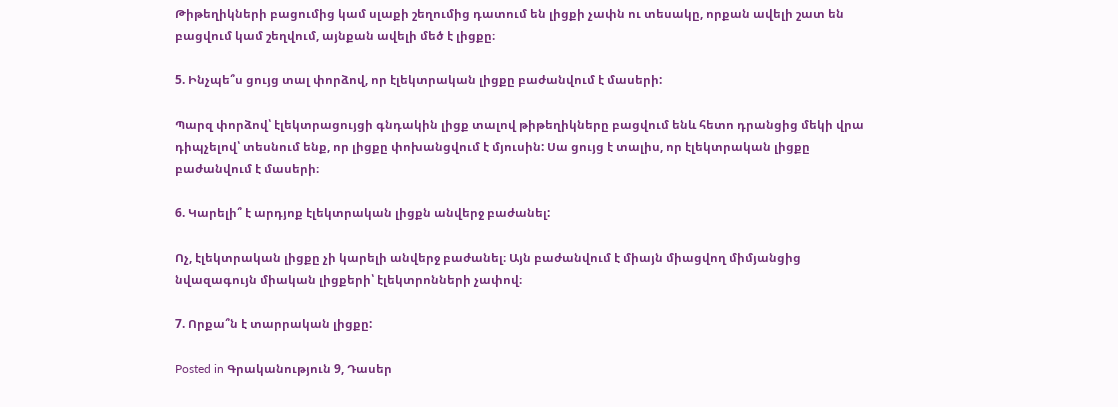Թիթեղիկների բացումից կամ սլաքի շեղումից դատում են լիցքի չափն ու տեսակը, որքան ավելի շատ են բացվում կամ շեղվում, այնքան ավելի մեծ է լիցքը։

5. Ինչպե՞ս ցույց տալ փորձով, որ էլեկտրական լիցքը բաժանվում է մասերի:

Պարզ փորձով՝ էլեկտրացույցի գնդակին լիցք տալով թիթեղիկները բացվում ենև հետո դրանցից մեկի վրա դիպչելով՝ տեսնում ենք, որ լիցքը փոխանցվում է մյուսին: Սա ցույց է տալիս, որ էլեկտրական լիցքը բաժանվում է մասերի։

6. Կարելի՞ է արդյոք էլեկտրական լիցքն անվերջ բաժանել:

Ոչ, էլեկտրական լիցքը չի կարելի անվերջ բաժանել։ Այն բաժանվում է միայն միացվող միմյանցից նվազագույն միական լիցքերի՝ էլեկտրոնների չափով։

7. Որքա՞ն է տարրական լիցքը:

Posted in Գրականություն 9, Դասեր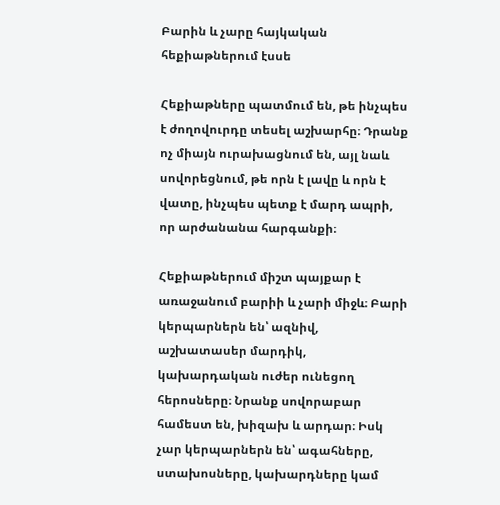Բարին և չարը հայկական հեքիաթներում էսսե

Հեքիաթները պատմում են, թե ինչպես է ժողովուրդը տեսել աշխարհը։ Դրանք ոչ միայն ուրախացնում են, այլ նաև սովորեցնում, թե որն է լավը և որն է վատը, ինչպես պետք է մարդ ապրի, որ արժանանա հարգանքի։

Հեքիաթներում միշտ պայքար է առաջանում բարիի և չարի միջև։ Բարի կերպարներն են՝ ազնիվ, աշխատասեր մարդիկ, կախարդական ուժեր ունեցող հերոսները։ Նրանք սովորաբար համեստ են, խիզախ և արդար։ Իսկ չար կերպարներն են՝ ագահները, ստախոսները, կախարդները կամ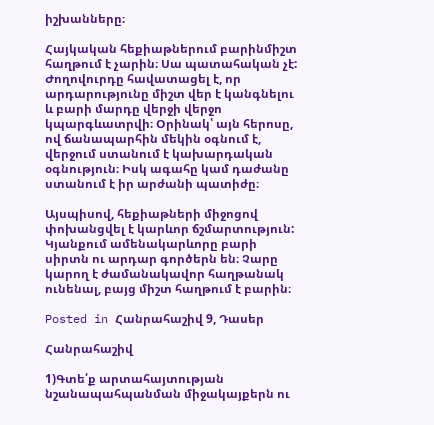իշխանները։

Հայկական հեքիաթներում բարինմիշտ հաղթում է չարին։ Սա պատահական չէ: Ժողովուրդը հավատացել է, որ արդարությունը միշտ վեր է կանգնելու և բարի մարդը վերջի վերջո կպարգևատրվի։ Օրինակ՝ այն հերոսը, ով ճանապարհին մեկին օգնում է, վերջում ստանում է կախարդական օգնություն։ Իսկ ագահը կամ դաժանը ստանում է իր արժանի պատիժը։

Այսպիսով, հեքիաթների միջոցով փոխանցվել է կարևոր ճշմարտություն: Կյանքում ամենակարևորը բարի սիրտն ու արդար գործերն են։ Չարը կարող է ժամանակավոր հաղթանակ ունենալ, բայց միշտ հաղթում է բարին։

Posted in Հանրահաշիվ 9, Դասեր

Հանրահաշիվ

1)Գտե՛ք արտահայտության նշանապահպանման միջակայքերն ու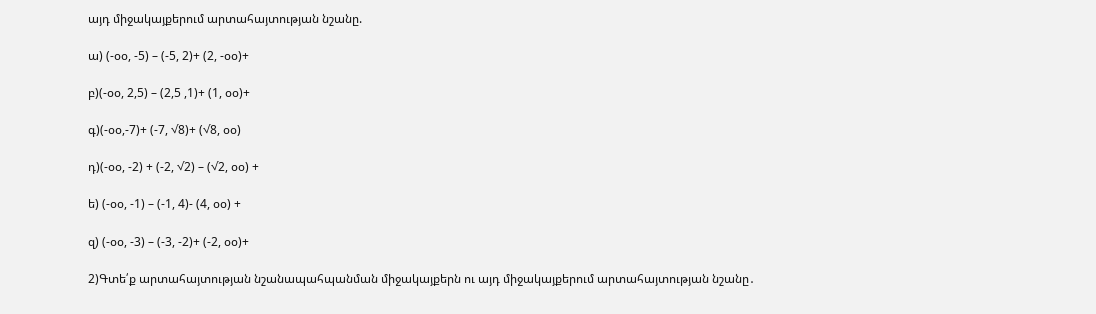այդ միջակայքերում արտահայտության նշանը.

ա) (-օօ, -5) – (-5, 2)+ (2, -օօ)+

բ)(-օօ, 2,5) – (2,5 ,1)+ (1, օօ)+

գ)(-օօ,-7)+ (-7, √8)+ (√8, օօ)

դ)(-օօ, -2) + (-2, √2) – (√2, օօ) +

ե) (-օօ, -1) – (-1, 4)- (4, օօ) +

զ) (-օօ, -3) – (-3, -2)+ (-2, օօ)+

2)Գտե՛ք արտահայտության նշանապահպանման միջակայքերն ու այդ միջակայքերում արտահայտության նշանը․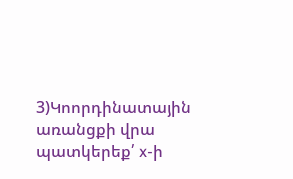3)Կոորդինատային առանցքի վրա պատկերեք՛ x-ի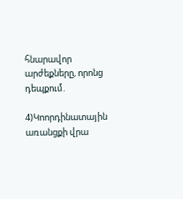հնարավոր արժեքները, որոնց դեպքում.

4)Կոորդինատային առանցքի վրա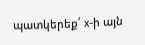պատկերեք՛ x-ի այն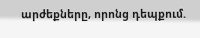արժեքները, որոնց դեպքում.